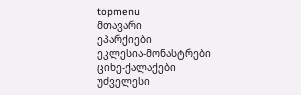topmenu
მთავარი
ეპარქიები
ეკლესია-მონასტრები
ციხე-ქალაქები
უძველესი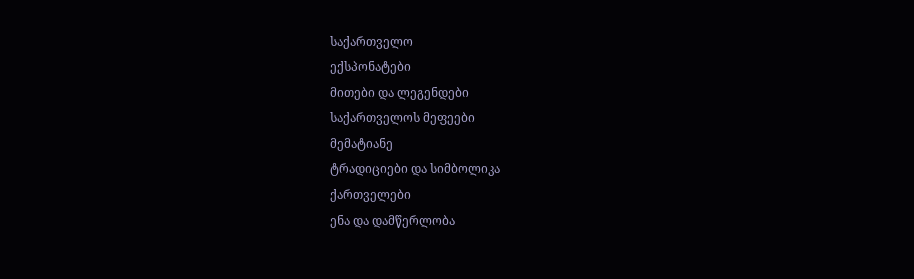საქართველო
ექსპონატები
მითები და ლეგენდები
საქართველოს მეფეები
მემატიანე
ტრადიციები და სიმბოლიკა
ქართველები
ენა და დამწერლობა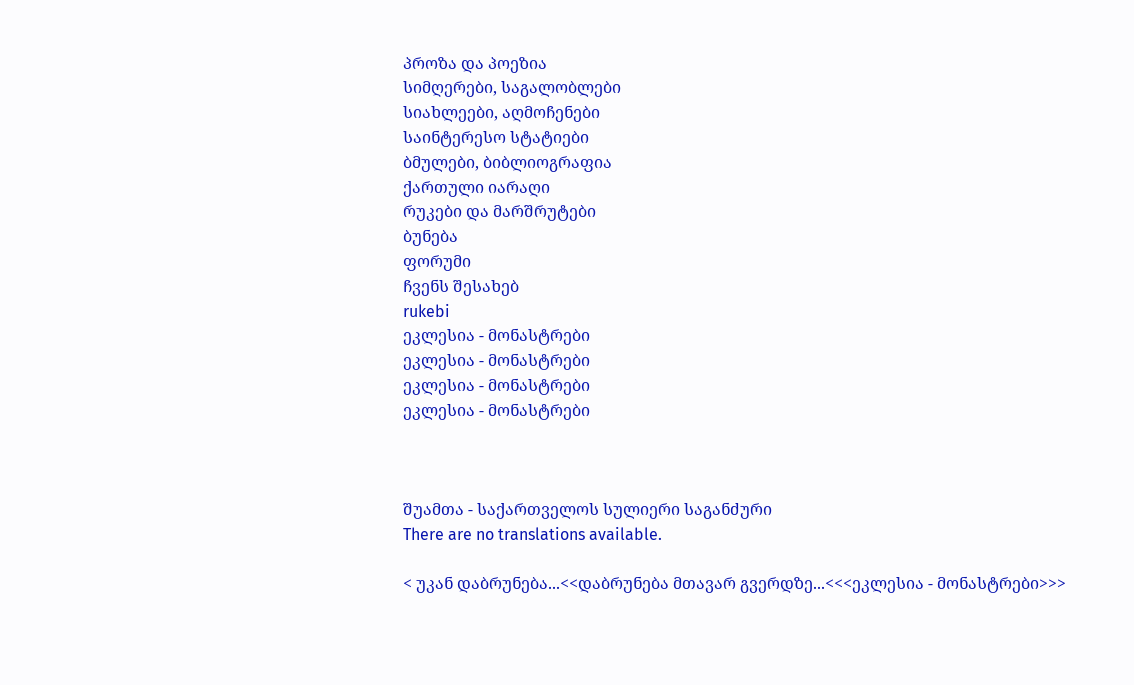პროზა და პოეზია
სიმღერები, საგალობლები
სიახლეები, აღმოჩენები
საინტერესო სტატიები
ბმულები, ბიბლიოგრაფია
ქართული იარაღი
რუკები და მარშრუტები
ბუნება
ფორუმი
ჩვენს შესახებ
rukebi
ეკლესია - მონასტრები
ეკლესია - მონასტრები
ეკლესია - მონასტრები
ეკლესია - მონასტრები



შუამთა - საქართველოს სულიერი საგანძური
There are no translations available.

< უკან დაბრუნება...<<დაბრუნება მთავარ გვერდზე...<<<ეკლესია - მონასტრები>>>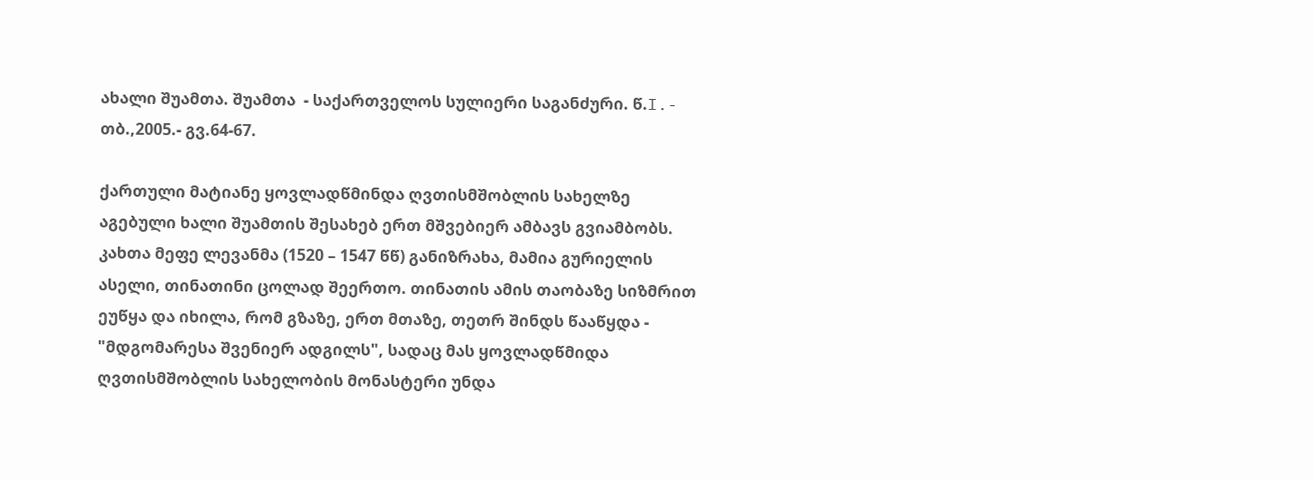ახალი შუამთა. შუამთა  - საქართველოს სულიერი საგანძური. წ.I.- თბ.,2005.- გვ.64-67.

ქართული მატიანე ყოვლადწმინდა ღვთისმშობლის სახელზე აგებული ხალი შუამთის შესახებ ერთ მშვებიერ ამბავს გვიამბობს. კახთა მეფე ლევანმა (1520 – 1547 წწ) განიზრახა, მამია გურიელის ასელი, თინათინი ცოლად შეერთო. თინათის ამის თაობაზე სიზმრით ეუწყა და იხილა, რომ გზაზე, ერთ მთაზე, თეთრ შინდს წააწყდა - "მდგომარესა შვენიერ ადგილს", სადაც მას ყოვლადწმიდა ღვთისმშობლის სახელობის მონასტერი უნდა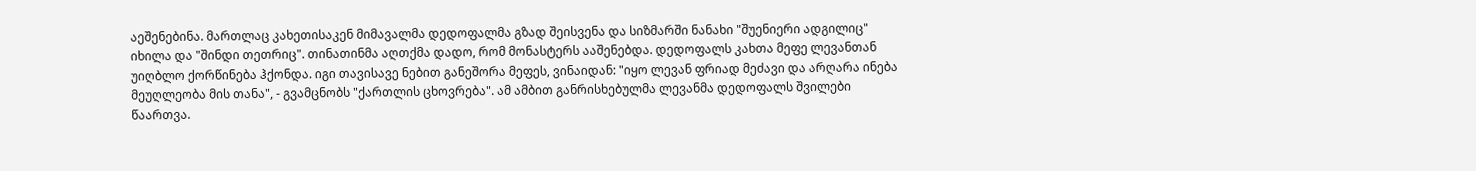აეშენებინა. მართლაც კახეთისაკენ მიმავალმა დედოფალმა გზად შეისვენა და სიზმარში ნანახი "შუენიერი ადგილიც" იხილა და "შინდი თეთრიც". თინათინმა აღთქმა დადო, რომ მონასტერს ააშენებდა. დედოფალს კახთა მეფე ლევანთან უიღბლო ქორწინება ჰქონდა. იგი თავისავე ნებით განეშორა მეფეს, ვინაიდან: "იყო ლევან ფრიად მეძავი და არღარა ინება მეუღლეობა მის თანა", - გვამცნობს "ქართლის ცხოვრება". ამ ამბით განრისხებულმა ლევანმა დედოფალს შვილები წაართვა.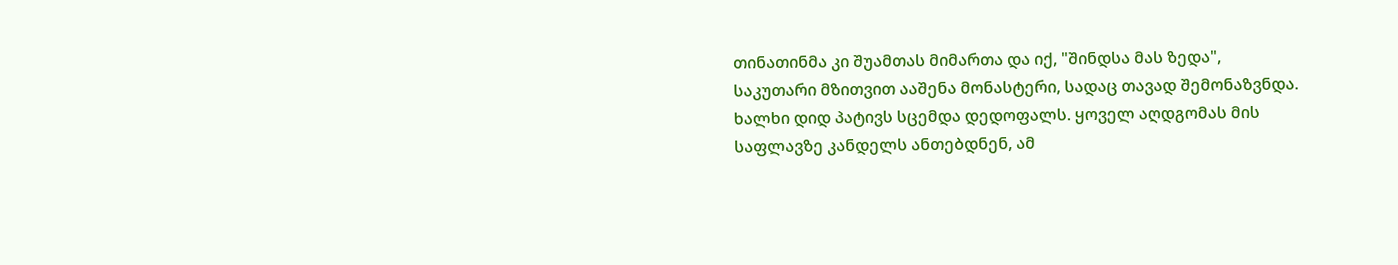თინათინმა კი შუამთას მიმართა და იქ, "შინდსა მას ზედა", საკუთარი მზითვით ააშენა მონასტერი, სადაც თავად შემონაზვნდა. ხალხი დიდ პატივს სცემდა დედოფალს. ყოველ აღდგომას მის საფლავზე კანდელს ანთებდნენ, ამ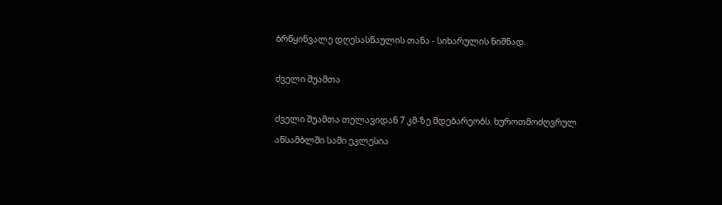ბრწყინვალე დღესასწაულის თანა - სიხარულის ნიშნად.

ძველი შუამთა

ძველი შუამთა თელავიდან 7 კმ-ზე მდებარეობს. ხუროთმოძღვრულ ანსამბლში სამი ეკლესია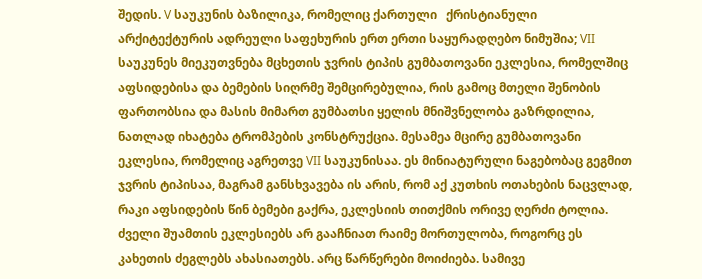შედის. V საუკუნის ბაზილიკა, რომელიც ქართული   ქრისტიანული არქიტექტურის ადრეული საფეხურის ერთ ერთი საყურადღებო ნიმუშია; VII საუკუნეს მიეკუთვნება მცხეთის ჯვრის ტიპის გუმბათოვანი ეკლესია, რომელშიც აფსიდებისა და ბემების სიღრმე შემცირებულია, რის გამოც მთელი შენობის ფართობსია და მასის მიმართ გუმბათსი ყელის მნიშვნელობა გაზრდილია, ნათლად იხატება ტრომპების კონსტრუქცია. მესამეა მცირე გუმბათოვანი ეკლესია, რომელიც აგრეთვე VII საუკუნისაა. ეს მინიატურული ნაგებობაც გეგმით ჯვრის ტიპისაა, მაგრამ განსხვავება ის არის, რომ აქ კუთხის ოთახების ნაცვლად, რაკი აფსიდების წინ ბემები გაქრა, ეკლესიის თითქმის ორივე ღერძი ტოლია. ძველი შუამთის ეკლესიებს არ გააჩნიათ რაიმე მორთულობა, როგორც ეს კახეთის ძეგლებს ახასიათებს. არც წარწერები მოიძიება. სამივე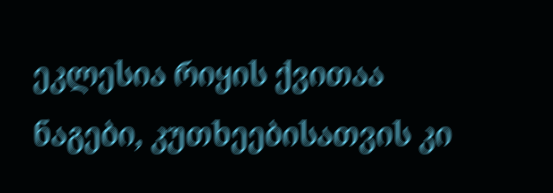ეკლესია რიყის ქვითაა ნაგები, კუთხეებისათვის კი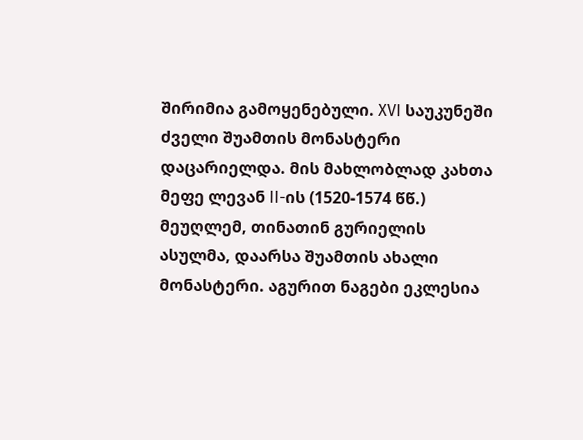შირიმია გამოყენებული. XVI საუკუნეში ძველი შუამთის მონასტერი დაცარიელდა. მის მახლობლად კახთა მეფე ლევან II-ის (1520-1574 წწ.) მეუღლემ, თინათინ გურიელის ასულმა, დაარსა შუამთის ახალი მონასტერი. აგურით ნაგები ეკლესია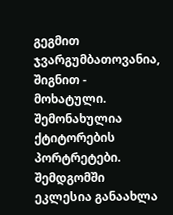გეგმით ჯვარგუმბათოვანია, შიგნით - მოხატული. შემონახულია ქტიტორების პორტრეტები. შემდგომში ეკლესია განაახლა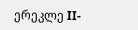ერეკლე II-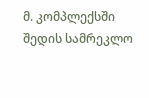მ. კომპლექსში შედის სამრეკლო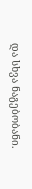და სხვა ნაგებობანი.